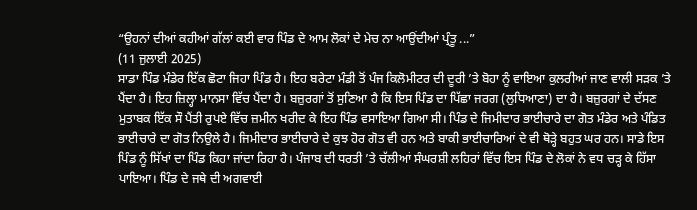“ਉਹਨਾਂ ਦੀਆਂ ਕਹੀਆਂ ਗੱਲਾਂ ਕਈ ਵਾਰ ਪਿੰਡ ਦੇ ਆਮ ਲੋਕਾਂ ਦੇ ਮੇਚ ਨਾ ਆਉਂਦੀਆਂ ਪ੍ਰੰਤੂ ...”
(11 ਜੁਲਾਈ 2025)
ਸਾਡਾ ਪਿੰਡ ਮੰਡੇਰ ਇੱਕ ਛੋਟਾ ਜਿਹਾ ਪਿੰਡ ਹੈ। ਇਹ ਬਰੇਟਾ ਮੰਡੀ ਤੋਂ ਪੰਜ ਕਿਲੋਮੀਟਰ ਦੀ ਦੂਰੀ ’ਤੇ ਬੋਹਾ ਨੂੰ ਵਾਇਆ ਕੁਲਰੀਆਂ ਜਾਣ ਵਾਲੀ ਸੜਕ ’ਤੇ ਪੈਂਦਾ ਹੈ। ਇਹ ਜ਼ਿਲ੍ਹਾ ਮਾਨਸਾ ਵਿੱਚ ਪੈਂਦਾ ਹੈ। ਬਜ਼ੁਰਗਾਂ ਤੋਂ ਸੁਣਿਆ ਹੈ ਕਿ ਇਸ ਪਿੰਡ ਦਾ ਪਿੱਛਾ ਜਰਗ (ਲੁਧਿਆਣਾ) ਦਾ ਹੈ। ਬਜ਼ੁਰਗਾਂ ਦੇ ਦੱਸਣ ਮੁਤਾਬਕ ਇੱਕ ਸੌ ਪੈਂਤੀ ਰੁਪਏ ਵਿੱਚ ਜ਼ਮੀਨ ਖਰੀਦ ਕੇ ਇਹ ਪਿੰਡ ਵਸਾਇਆ ਗਿਆ ਸੀ। ਪਿੰਡ ਦੇ ਜਿਮੀਦਾਰ ਭਾਈਚਾਰੇ ਦਾ ਗੋਤ ਮੰਡੇਰ ਅਤੇ ਪੰਡਿਤ ਭਾਈਚਾਰੇ ਦਾ ਗੋਤ ਨਿਉਲੇ ਹੈ। ਜਿਮੀਦਾਰ ਭਾਈਚਾਰੇ ਦੇ ਕੁਝ ਹੋਰ ਗੋਤ ਵੀ ਹਨ ਅਤੇ ਬਾਕੀ ਭਾਈਚਾਰਿਆਂ ਦੇ ਵੀ ਥੋੜ੍ਹੇ ਬਹੁਤ ਘਰ ਹਨ। ਸਾਡੇ ਇਸ ਪਿੰਡ ਨੂੰ ਸਿੱਖਾਂ ਦਾ ਪਿੰਡ ਕਿਹਾ ਜਾਂਦਾ ਰਿਹਾ ਹੈ। ਪੰਜਾਬ ਦੀ ਧਰਤੀ ’ਤੇ ਚੱਲੀਆਂ ਸੰਘਰਸ਼ੀ ਲਹਿਰਾਂ ਵਿੱਚ ਇਸ ਪਿੰਡ ਦੇ ਲੋਕਾਂ ਨੇ ਵਧ ਚੜ੍ਹ ਕੇ ਹਿੱਸਾ ਪਾਇਆ। ਪਿੰਡ ਦੇ ਜਥੇ ਦੀ ਅਗਵਾਈ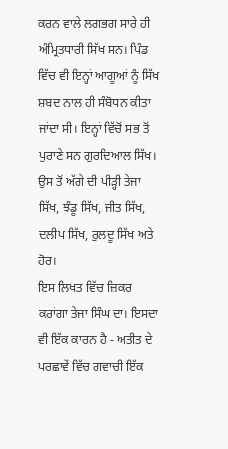ਕਰਨ ਵਾਲੇ ਲਗਭਗ ਸਾਰੇ ਹੀ ਅੰਮ੍ਰਿਤਧਾਰੀ ਸਿੱਖ ਸਨ। ਪਿੰਡ ਵਿੱਚ ਵੀ ਇਨ੍ਹਾਂ ਆਗੂਆਂ ਨੂੰ ਸਿੱਖ ਸ਼ਬਦ ਨਾਲ ਹੀ ਸੰਬੋਧਨ ਕੀਤਾ ਜਾਂਦਾ ਸੀ। ਇਨ੍ਹਾਂ ਵਿੱਚੋਂ ਸਭ ਤੋਂ ਪੁਰਾਣੇ ਸਨ ਗੁਰਦਿਆਲ ਸਿੱਖ। ਉਸ ਤੋਂ ਅੱਗੇ ਦੀ ਪੀੜ੍ਹੀ ਤੇਜਾ ਸਿੱਖ, ਝੰਡੂ ਸਿੱਖ, ਜੀਤ ਸਿੱਖ, ਦਲੀਪ ਸਿੱਖ, ਰੁਲਦੂ ਸਿੱਖ ਅਤੇ ਹੋਰ।
ਇਸ ਲਿਖਤ ਵਿੱਚ ਜ਼ਿਕਰ ਕਰਾਂਗਾ ਤੇਜਾ ਸਿੰਘ ਦਾ। ਇਸਦਾ ਵੀ ਇੱਕ ਕਾਰਨ ਹੈ - ਅਤੀਤ ਦੇ ਪਰਛਾਵੇਂ ਵਿੱਚ ਗਵਾਚੀ ਇੱਕ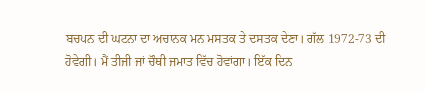ਬਚਪਨ ਦੀ ਘਟਨਾ ਦਾ ਅਚਾਨਕ ਮਨ ਮਸਤਕ ਤੇ ਦਸਤਕ ਦੇਣਾ। ਗੱਲ 1972-73 ਦੀ ਹੋਵੇਗੀ। ਮੈਂ ਤੀਜੀ ਜਾਂ ਚੌਥੀ ਜਮਾਤ ਵਿੱਚ ਹੋਵਾਂਗਾ। ਇੱਕ ਦਿਨ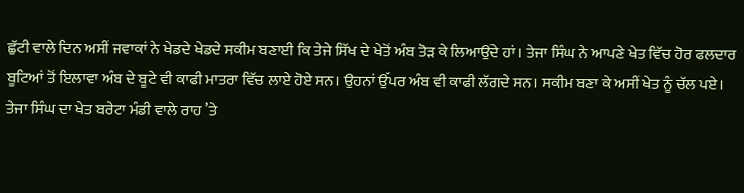ਛੁੱਟੀ ਵਾਲੇ ਦਿਨ ਅਸੀਂ ਜਵਾਕਾਂ ਨੇ ਖੇਡਦੇ ਖੇਡਦੇ ਸਕੀਮ ਬਣਾਈ ਕਿ ਤੇਜੇ ਸਿੱਖ ਦੇ ਖੇਤੋਂ ਅੰਬ ਤੋੜ ਕੇ ਲਿਆਉਂਦੇ ਹਾਂ। ਤੇਜਾ ਸਿੰਘ ਨੇ ਆਪਣੇ ਖੇਤ ਵਿੱਚ ਹੋਰ ਫਲਦਾਰ ਬੂਟਿਆਂ ਤੋਂ ਇਲਾਵਾ ਅੰਬ ਦੇ ਬੂਟੇ ਵੀ ਕਾਫੀ ਮਾਤਰਾ ਵਿੱਚ ਲਾਏ ਹੋਏ ਸਨ। ਉਹਨਾਂ ਉੱਪਰ ਅੰਬ ਵੀ ਕਾਫੀ ਲੱਗਦੇ ਸਨ। ਸਕੀਮ ਬਣਾ ਕੇ ਅਸੀਂ ਖੇਤ ਨੂੰ ਚੱਲ ਪਏ। ਤੇਜਾ ਸਿੰਘ ਦਾ ਖੇਤ ਬਰੇਟਾ ਮੰਡੀ ਵਾਲੇ ਰਾਹ ’ਤੇ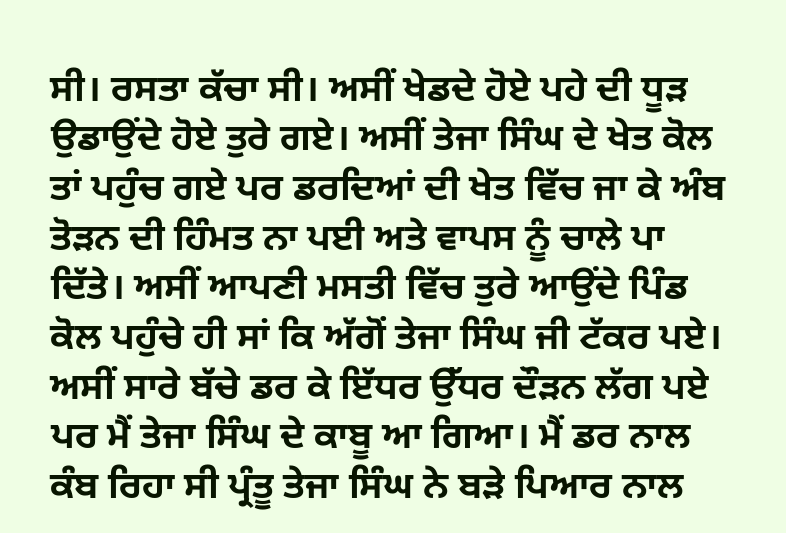ਸੀ। ਰਸਤਾ ਕੱਚਾ ਸੀ। ਅਸੀਂ ਖੇਡਦੇ ਹੋਏ ਪਹੇ ਦੀ ਧੂੜ ਉਡਾਉਂਦੇ ਹੋਏ ਤੁਰੇ ਗਏ। ਅਸੀਂ ਤੇਜਾ ਸਿੰਘ ਦੇ ਖੇਤ ਕੋਲ ਤਾਂ ਪਹੁੰਚ ਗਏ ਪਰ ਡਰਦਿਆਂ ਦੀ ਖੇਤ ਵਿੱਚ ਜਾ ਕੇ ਅੰਬ ਤੋੜਨ ਦੀ ਹਿੰਮਤ ਨਾ ਪਈ ਅਤੇ ਵਾਪਸ ਨੂੰ ਚਾਲੇ ਪਾ ਦਿੱਤੇ। ਅਸੀਂ ਆਪਣੀ ਮਸਤੀ ਵਿੱਚ ਤੁਰੇ ਆਉਂਦੇ ਪਿੰਡ ਕੋਲ ਪਹੁੰਚੇ ਹੀ ਸਾਂ ਕਿ ਅੱਗੋਂ ਤੇਜਾ ਸਿੰਘ ਜੀ ਟੱਕਰ ਪਏ। ਅਸੀਂ ਸਾਰੇ ਬੱਚੇ ਡਰ ਕੇ ਇੱਧਰ ਉੱਧਰ ਦੌੜਨ ਲੱਗ ਪਏ ਪਰ ਮੈਂ ਤੇਜਾ ਸਿੰਘ ਦੇ ਕਾਬੂ ਆ ਗਿਆ। ਮੈਂ ਡਰ ਨਾਲ ਕੰਬ ਰਿਹਾ ਸੀ ਪ੍ਰੰਤੂ ਤੇਜਾ ਸਿੰਘ ਨੇ ਬੜੇ ਪਿਆਰ ਨਾਲ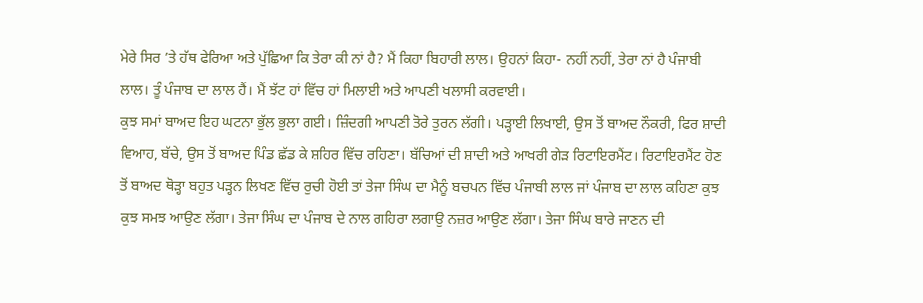ਮੇਰੇ ਸਿਰ ’ਤੇ ਹੱਥ ਫੇਰਿਆ ਅਤੇ ਪੁੱਛਿਆ ਕਿ ਤੇਰਾ ਕੀ ਨਾਂ ਹੈ? ਮੈਂ ਕਿਹਾ ਬਿਹਾਰੀ ਲਾਲ। ਉਹਨਾਂ ਕਿਹਾ- ਨਹੀਂ ਨਹੀਂ, ਤੇਰਾ ਨਾਂ ਹੈ ਪੰਜਾਬੀ ਲਾਲ। ਤੂੰ ਪੰਜਾਬ ਦਾ ਲਾਲ ਹੈਂ। ਮੈਂ ਝੱਟ ਹਾਂ ਵਿੱਚ ਹਾਂ ਮਿਲਾਈ ਅਤੇ ਆਪਣੀ ਖਲਾਸੀ ਕਰਵਾਈ।
ਕੁਝ ਸਮਾਂ ਬਾਅਦ ਇਹ ਘਟਨਾ ਭੁੱਲ ਭੁਲਾ ਗਈ। ਜ਼ਿੰਦਗੀ ਆਪਣੀ ਤੋਰੇ ਤੁਰਨ ਲੱਗੀ। ਪੜ੍ਹਾਈ ਲਿਖਾਈ, ਉਸ ਤੋਂ ਬਾਅਦ ਨੌਕਰੀ, ਫਿਰ ਸ਼ਾਦੀ ਵਿਆਹ, ਬੱਚੇ, ਉਸ ਤੋਂ ਬਾਅਦ ਪਿੰਡ ਛੱਡ ਕੇ ਸ਼ਹਿਰ ਵਿੱਚ ਰਹਿਣਾ। ਬੱਚਿਆਂ ਦੀ ਸ਼ਾਦੀ ਅਤੇ ਆਖਰੀ ਗੇੜ ਰਿਟਾਇਰਮੈਂਟ। ਰਿਟਾਇਰਮੈਂਟ ਹੋਣ ਤੋਂ ਬਾਅਦ ਥੋੜ੍ਹਾ ਬਹੁਤ ਪੜ੍ਹਨ ਲਿਖਣ ਵਿੱਚ ਰੁਚੀ ਹੋਈ ਤਾਂ ਤੇਜਾ ਸਿੰਘ ਦਾ ਮੈਨੂੰ ਬਚਪਨ ਵਿੱਚ ਪੰਜਾਬੀ ਲਾਲ ਜਾਂ ਪੰਜਾਬ ਦਾ ਲਾਲ ਕਹਿਣਾ ਕੁਝ ਕੁਝ ਸਮਝ ਆਉਣ ਲੱਗਾ। ਤੇਜਾ ਸਿੰਘ ਦਾ ਪੰਜਾਬ ਦੇ ਨਾਲ ਗਹਿਰਾ ਲਗਾਉ ਨਜ਼ਰ ਆਉਣ ਲੱਗਾ। ਤੇਜਾ ਸਿੰਘ ਬਾਰੇ ਜਾਣਨ ਦੀ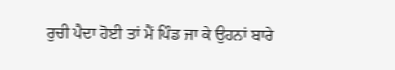ਰੁਚੀ ਪੈਦਾ ਹੋਈ ਤਾਂ ਮੈਂ ਪਿੰਡ ਜਾ ਕੇ ਉਹਨਾਂ ਬਾਰੇ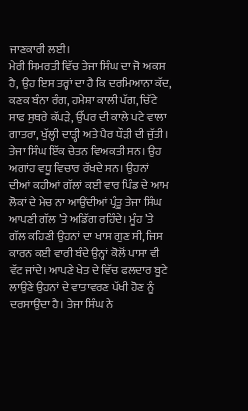ਜਾਣਕਾਰੀ ਲਈ।
ਮੇਰੀ ਸਿਮਰਤੀ ਵਿੱਚ ਤੇਜਾ ਸਿੰਘ ਦਾ ਜੋ ਅਕਸ ਹੈ, ਉਹ ਇਸ ਤਰ੍ਹਾਂ ਦਾ ਹੈ ਕਿ ਦਰਮਿਆਨਾ ਕੱਦ, ਕਣਕ ਬੰਨਾ ਰੰਗ, ਹਮੇਸ਼ਾ ਕਾਲੀ ਪੱਗ, ਚਿੱਟੇ ਸਾਫ ਸੁਥਰੇ ਕੱਪੜੇ, ਉੱਪਰ ਦੀ ਕਾਲੇ ਪਟੇ ਵਾਲਾ ਗਾਤਰਾ, ਖੁੱਲ੍ਹੀ ਦਾੜ੍ਹੀ ਅਤੇ ਪੈਰ ਧੌੜੀ ਦੀ ਜੁੱਤੀ। ਤੇਜਾ ਸਿੰਘ ਇੱਕ ਚੇਤਨ ਵਿਅਕਤੀ ਸਨ। ਉਹ ਅਗਾਂਹ ਵਧੂ ਵਿਚਾਰ ਰੱਖਦੇ ਸਨ। ਉਹਨਾਂ ਦੀਆਂ ਕਹੀਆਂ ਗੱਲਾਂ ਕਈ ਵਾਰ ਪਿੰਡ ਦੇ ਆਮ ਲੋਕਾਂ ਦੇ ਮੇਚ ਨਾ ਆਉਂਦੀਆਂ ਪ੍ਰੰਤੂ ਤੇਜਾ ਸਿੰਘ ਆਪਣੀ ਗੱਲ ’ਤੇ ਅਡਿੱਗ ਰਹਿੰਦੇ। ਮੂੰਹ ’ਤੇ ਗੱਲ ਕਹਿਣੀ ਉਹਨਾਂ ਦਾ ਖਾਸ ਗੁਣ ਸੀ, ਜਿਸ ਕਾਰਨ ਕਈ ਵਾਰੀ ਬੰਦੇ ਉਨ੍ਹਾਂ ਕੋਲੋਂ ਪਾਸਾ ਵੀ ਵੱਟ ਜਾਂਦੇ। ਆਪਣੇ ਖੇਤ ਦੇ ਵਿੱਚ ਫਲਦਾਰ ਬੂਟੇ ਲਾਉਣੇ ਉਹਨਾਂ ਦੇ ਵਾਤਾਵਰਣ ਪੱਖੀ ਹੋਣ ਨੂੰ ਦਰਸਾਉਂਦਾ ਹੈ। ਤੇਜਾ ਸਿੰਘ ਨੇ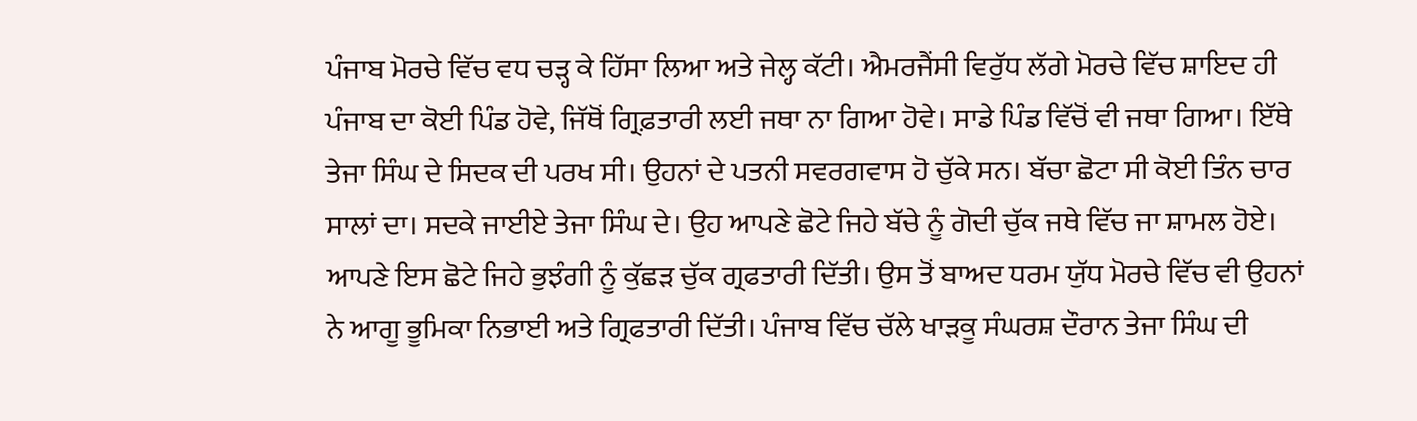ਪੰਜਾਬ ਮੋਰਚੇ ਵਿੱਚ ਵਧ ਚੜ੍ਹ ਕੇ ਹਿੱਸਾ ਲਿਆ ਅਤੇ ਜੇਲ੍ਹ ਕੱਟੀ। ਐਮਰਜੈਂਸੀ ਵਿਰੁੱਧ ਲੱਗੇ ਮੋਰਚੇ ਵਿੱਚ ਸ਼ਾਇਦ ਹੀ ਪੰਜਾਬ ਦਾ ਕੋਈ ਪਿੰਡ ਹੋਵੇ, ਜਿੱਥੋਂ ਗ੍ਰਿਫ਼ਤਾਰੀ ਲਈ ਜਥਾ ਨਾ ਗਿਆ ਹੋਵੇ। ਸਾਡੇ ਪਿੰਡ ਵਿੱਚੋਂ ਵੀ ਜਥਾ ਗਿਆ। ਇੱਥੇ ਤੇਜਾ ਸਿੰਘ ਦੇ ਸਿਦਕ ਦੀ ਪਰਖ ਸੀ। ਉਹਨਾਂ ਦੇ ਪਤਨੀ ਸਵਰਗਵਾਸ ਹੋ ਚੁੱਕੇ ਸਨ। ਬੱਚਾ ਛੋਟਾ ਸੀ ਕੋਈ ਤਿੰਨ ਚਾਰ ਸਾਲਾਂ ਦਾ। ਸਦਕੇ ਜਾਈਏ ਤੇਜਾ ਸਿੰਘ ਦੇ। ਉਹ ਆਪਣੇ ਛੋਟੇ ਜਿਹੇ ਬੱਚੇ ਨੂੰ ਗੋਦੀ ਚੁੱਕ ਜਥੇ ਵਿੱਚ ਜਾ ਸ਼ਾਮਲ ਹੋਏ। ਆਪਣੇ ਇਸ ਛੋਟੇ ਜਿਹੇ ਭੁਝੰਗੀ ਨੂੰ ਕੁੱਛੜ ਚੁੱਕ ਗ੍ਰਫਤਾਰੀ ਦਿੱਤੀ। ਉਸ ਤੋਂ ਬਾਅਦ ਧਰਮ ਯੁੱਧ ਮੋਰਚੇ ਵਿੱਚ ਵੀ ਉਹਨਾਂ ਨੇ ਆਗੂ ਭੂਮਿਕਾ ਨਿਭਾਈ ਅਤੇ ਗ੍ਰਿਫਤਾਰੀ ਦਿੱਤੀ। ਪੰਜਾਬ ਵਿੱਚ ਚੱਲੇ ਖਾੜਕੂ ਸੰਘਰਸ਼ ਦੌਰਾਨ ਤੇਜਾ ਸਿੰਘ ਦੀ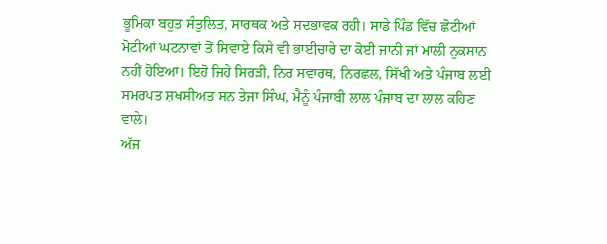ਭੂਮਿਕਾ ਬਹੁਤ ਸੰਤੁਲਿਤ, ਸਾਰਥਕ ਅਤੇ ਸਦਭਾਵਕ ਰਹੀ। ਸਾਡੇ ਪਿੰਡ ਵਿੱਚ ਛੋਟੀਆਂ ਮੋਟੀਆਂ ਘਟਨਾਵਾਂ ਤੋਂ ਸਿਵਾਏ ਕਿਸੇ ਵੀ ਭਾਈਚਾਰੇ ਦਾ ਕੋਈ ਜਾਨੀ ਜਾਂ ਮਾਲੀ ਨੁਕਸਾਨ ਨਹੀਂ ਹੋਇਆ। ਇਹੋ ਜਿਹੇ ਸਿਰੜੀ, ਨਿਰ ਸਵਾਰਥ, ਨਿਰਛਲ, ਸਿੱਖੀ ਅਤੇ ਪੰਜਾਬ ਲਈ ਸਮਰਪਤ ਸ਼ਖਸੀਅਤ ਸਨ ਤੇਜਾ ਸਿੰਘ, ਮੈਨੂੰ ਪੰਜਾਬੀ ਲਾਲ ਪੰਜਾਬ ਦਾ ਲਾਲ ਕਹਿਣ ਵਾਲੇ।
ਅੱਜ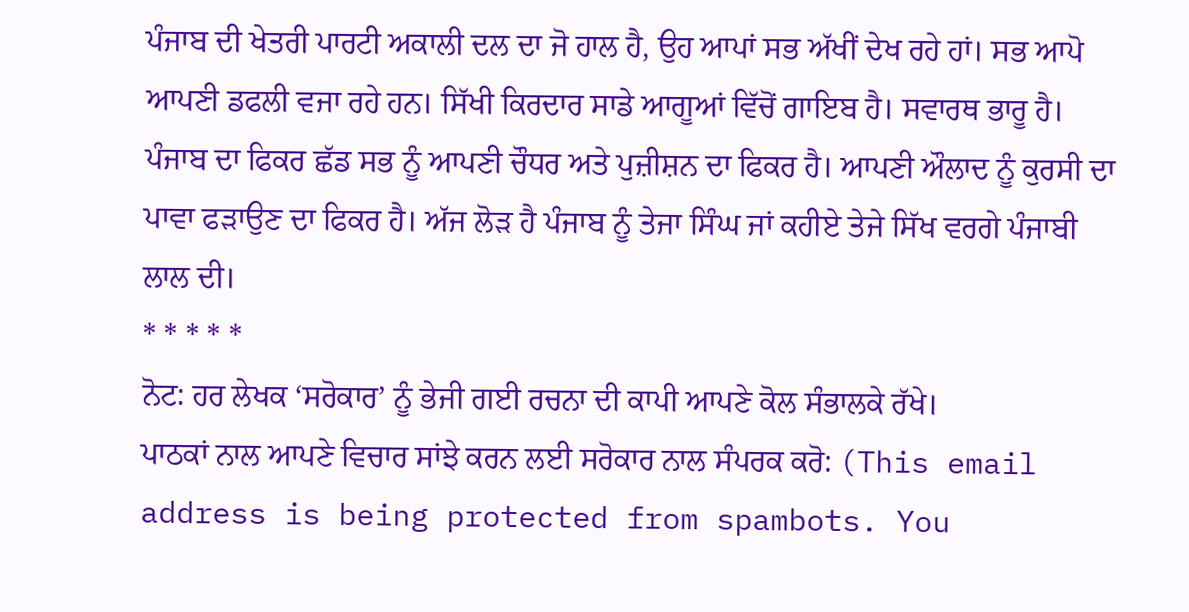ਪੰਜਾਬ ਦੀ ਖੇਤਰੀ ਪਾਰਟੀ ਅਕਾਲੀ ਦਲ ਦਾ ਜੋ ਹਾਲ ਹੈ, ਉਹ ਆਪਾਂ ਸਭ ਅੱਖੀਂ ਦੇਖ ਰਹੇ ਹਾਂ। ਸਭ ਆਪੋ ਆਪਣੀ ਡਫਲੀ ਵਜਾ ਰਹੇ ਹਨ। ਸਿੱਖੀ ਕਿਰਦਾਰ ਸਾਡੇ ਆਗੂਆਂ ਵਿੱਚੋਂ ਗਾਇਬ ਹੈ। ਸਵਾਰਥ ਭਾਰੂ ਹੈ। ਪੰਜਾਬ ਦਾ ਫਿਕਰ ਛੱਡ ਸਭ ਨੂੰ ਆਪਣੀ ਚੌਧਰ ਅਤੇ ਪੁਜ਼ੀਸ਼ਨ ਦਾ ਫਿਕਰ ਹੈ। ਆਪਣੀ ਔਲਾਦ ਨੂੰ ਕੁਰਸੀ ਦਾ ਪਾਵਾ ਫੜਾਉਣ ਦਾ ਫਿਕਰ ਹੈ। ਅੱਜ ਲੋੜ ਹੈ ਪੰਜਾਬ ਨੂੰ ਤੇਜਾ ਸਿੰਘ ਜਾਂ ਕਹੀਏ ਤੇਜੇ ਸਿੱਖ ਵਰਗੇ ਪੰਜਾਬੀ ਲਾਲ ਦੀ।
* * * * *
ਨੋਟ: ਹਰ ਲੇਖਕ ‘ਸਰੋਕਾਰ’ ਨੂੰ ਭੇਜੀ ਗਈ ਰਚਨਾ ਦੀ ਕਾਪੀ ਆਪਣੇ ਕੋਲ ਸੰਭਾਲਕੇ ਰੱਖੇ।
ਪਾਠਕਾਂ ਨਾਲ ਆਪਣੇ ਵਿਚਾਰ ਸਾਂਝੇ ਕਰਨ ਲਈ ਸਰੋਕਾਰ ਨਾਲ ਸੰਪਰਕ ਕਰੋ: (This email address is being protected from spambots. You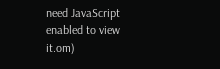need JavaScript enabled to view it.om)